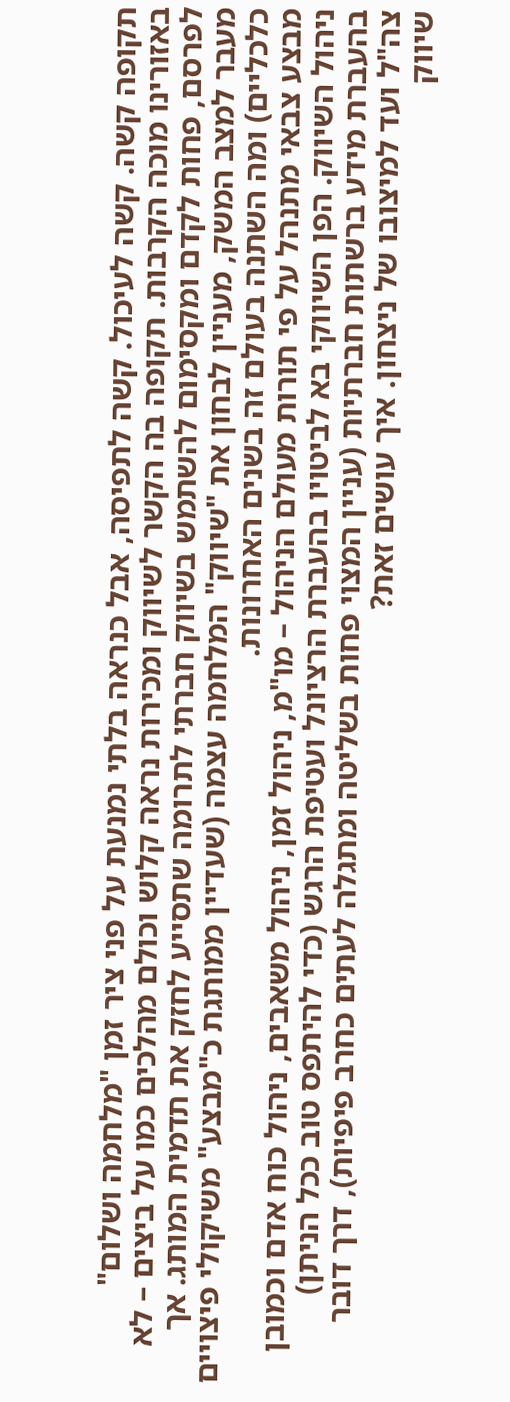תקופה קשה. קשה לעיכול. קשה לתפיסה, אבל כנראה בלתי נמנעת על פני ציר זמן "מלחמה ושלום" באזורינו מוכה הקרבות. תקופה בה הקשר לשיווק ומכירות נראה קלוש וכולם מהלכים כמו על ביצים – לא לפרסם, פחות לקדם ומקסימום להשתמש בשיווק חברתי לתרומה שתסייע לחזק את תדמית המותג. אך מעבר למצב המשק, מעניין לבחון את "שיווק" המלחמה עצמה (שעדיין ממותגת כ"מבצע" משיקולי פיצויים כלכליים) ומה השתנה בעולם זה בשנים האחרונות.
מבצע צבאי מתנהל על פי תורות מעולם הניהול – מו"מ, ניהול זמן, ניהול משאבים, ניהול כוח אדם וכמובן ניהול השיווק. הפן השיווקי בא לביטויו בהעברת הרציונל ועטיפת הרגש (כדי להיתפס טוב ככל הניתן) בהעברת מידע ברשתות חברתיות (עניין המצוי פחות בשליטה ומתגלה לעתים כחרב פיפיות), דרך דובר צה"ל ועד למיצובו של ניצחון. איך עושים זאת?
שיווק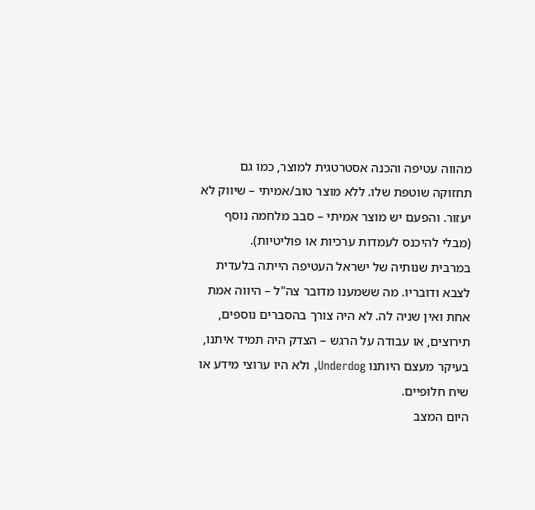מהווה עטיפה והכנה אסטרטגית למוצר, כמו גם תחזוקה שוטפת שלו. ללא מוצר טוב/אמיתי – שיווק לא יעזור. והפעם יש מוצר אמיתי – סבב מלחמה נוסף (מבלי להיכנס לעמדות ערכיות או פוליטיות).
במרבית שנותיה של ישראל העטיפה הייתה בלעדית לצבא ודובריו. מה ששמענו מדובר צה"ל – היווה אמת אחת ואין שניה לה. לא היה צורך בהסברים נוספים, תירוצים, או עבודה על הרגש – הצדק היה תמיד איתנו, בעיקר מעצם היותנו Underdog, ולא היו ערוצי מידע או שיח חלופיים.
היום המצב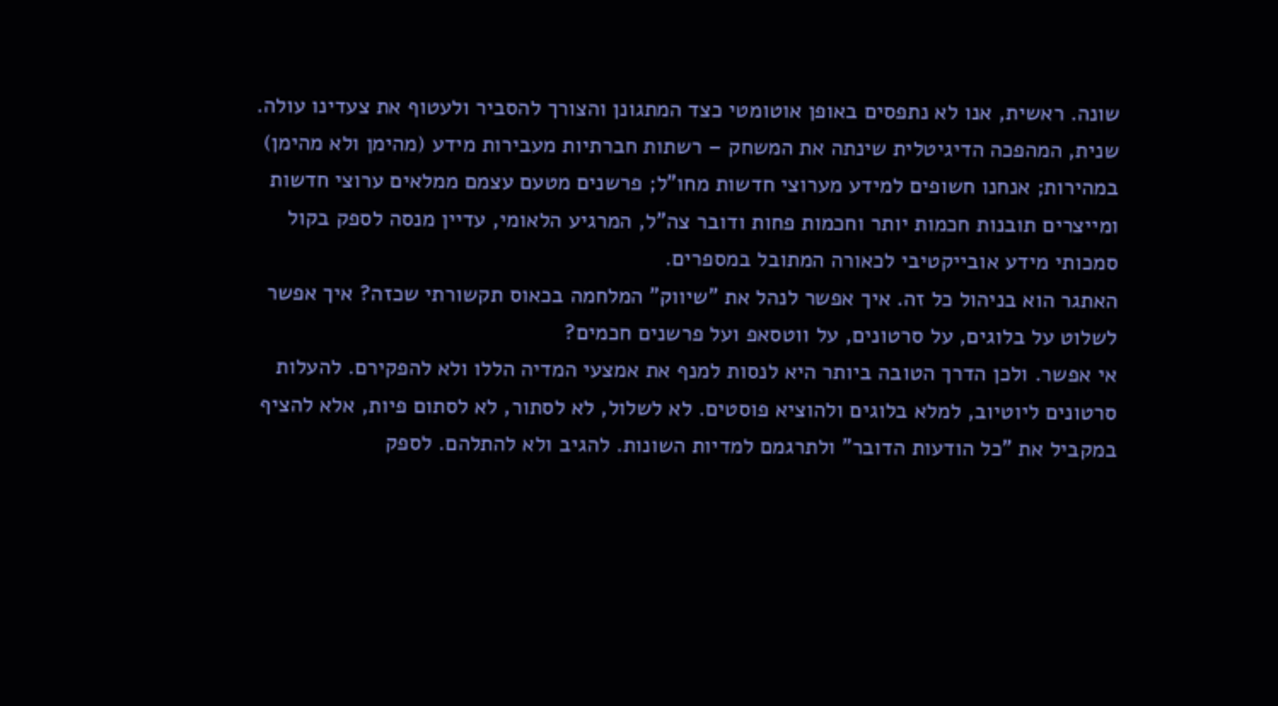שונה. ראשית, אנו לא נתפסים באופן אוטומטי כצד המתגונן והצורך להסביר ולעטוף את צעדינו עולה. שנית, המהפכה הדיגיטלית שינתה את המשחק – רשתות חברתיות מעבירות מידע (מהימן ולא מהימן) במהירות; אנחנו חשופים למידע מערוצי חדשות מחו"ל; פרשנים מטעם עצמם ממלאים ערוצי חדשות ומייצרים תובנות חכמות יותר וחכמות פחות ודובר צה"ל, המרגיע הלאומי, עדיין מנסה לספק בקול סמכותי מידע אובייקטיבי לכאורה המתובל במספרים.
האתגר הוא בניהול כל זה. איך אפשר לנהל את "שיווק" המלחמה בכאוס תקשורתי שכזה? איך אפשר לשלוט על בלוגים, על סרטונים, על ווטסאפ ועל פרשנים חכמים?
אי אפשר. ולכן הדרך הטובה ביותר היא לנסות למנף את אמצעי המדיה הללו ולא להפקירם. להעלות סרטונים ליוטיוב, למלא בלוגים ולהוציא פוסטים. לא לשלול, לא לסתור, לא לסתום פיות, אלא להציף במקביל את "כל הודעות הדובר" ולתרגמם למדיות השונות. להגיב ולא להתלהם. לספק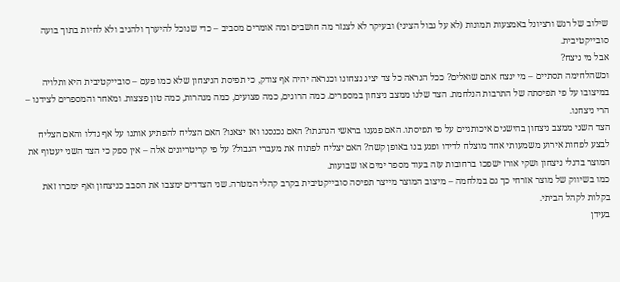שילוב של רגש ורציונל באמצעות תמונות (לא על גבול הציני) ובעיקר לא לצנזר מה חושבים ומה אומרים מסביב – כדי שנוכל להיערך ולהגיב ולא לחיות בתוך בועה סובייקטיבית.
אבל מי ניצח?
וכשהלחימה תסתיים – מי ינצח אתם שואלים? ככל הנראה כל צד יציג נצחונו וכנראה יהיה אף צודק, כי תפיסת הניצחון שלא כמו פעם – סובייקטיבית היא ותלויה במיצובו על פי תפיסתה של התרבות הנלחמת. הצד שלנו ממצב ניצחון במספרים. כמה הרוגים, כמה פצועים, כמה מנהרות, כמה טון פצצות. ומאחר והמספרים לצידנו – הרי ניצחנו.
הצד השני ממצב ניצחון בהישגים איכותניים על פי תפיסתו. האם פגענו בראשי הנהגתו? האם נכנסנו ואז יצאנו? האם הצליח להפתיע אותנו על אף גדלו והאם הצליח לבצע לפחות אירוע משמעותי אחד מוצלח לדידו ופגע בנו באופן קשה? האם יצליח לפתוח את מעברי הגבול? על פי קריטריונים אלה – אין ספק כי הצד השני יעטוף את המוצר בדגלי ניצחון ושקי אורז ישפכו ברחובות עזה בעוד מספר ימים או שבועות.
כמו בשיווק של מוצר אזרחי כך גם במלחמה – מיצוב המוצר מייצר תפיסה סובייקטיבית בקרב קהלי המטרה. שני הצדדים ימצבו את הסבב כניצחון ואף ימכרו זאת בקלות לקהל הביתי.
בעידן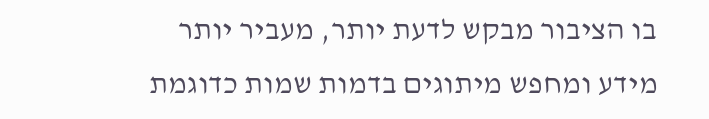בו הציבור מבקש לדעת יותר, מעביר יותר מידע ומחפש מיתוגים בדמות שמות כדוגמת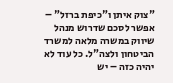"צוק איתן ו"כיפת ברזל" – אפשר לסכם שדרוש מנהל שיווק במשרה מלאה למשרד הביטחון ולצה"ל. כל עוד לא יהיה כזה – יש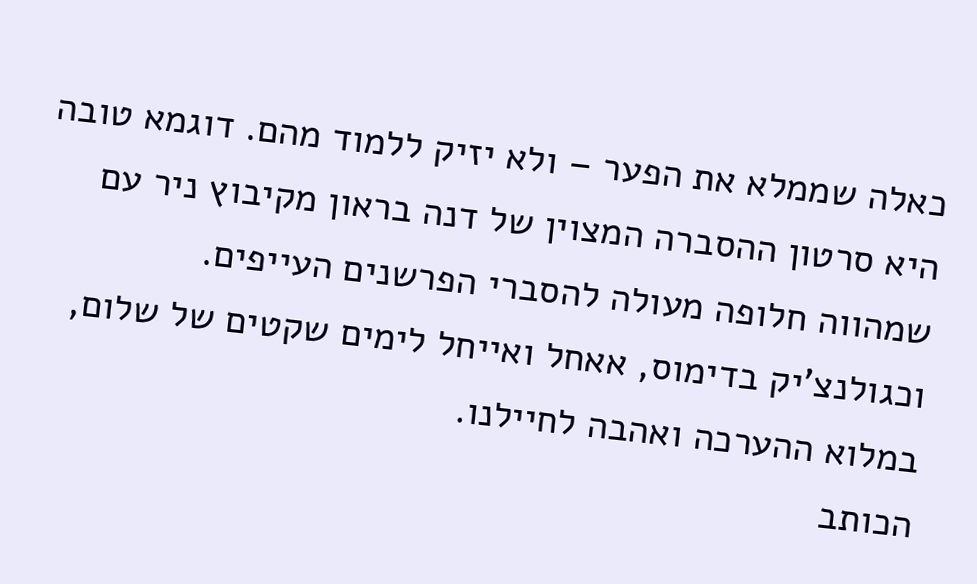כאלה שממלא את הפער – ולא יזיק ללמוד מהם. דוגמא טובה היא סרטון ההסברה המצוין של דנה בראון מקיבוץ ניר עם שמהווה חלופה מעולה להסברי הפרשנים העייפים.
וכגולנצ'יק בדימוס, אאחל ואייחל לימים שקטים של שלום, במלוא ההערכה ואהבה לחיילנו.
הכותב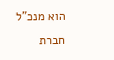הוא מנכ"ל חברת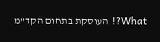What?! העוסקת בתחום הקד"מ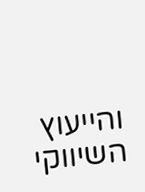והייעוץ השיווקי